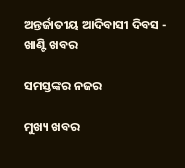ଅନ୍ତର୍ଜାତୀୟ ଆଦିବାସୀ ଦିବସ - ଖାଣ୍ଟି ଖବର

ସମସ୍ତଙ୍କର ନଜର

ମୁଖ୍ୟ ଖବର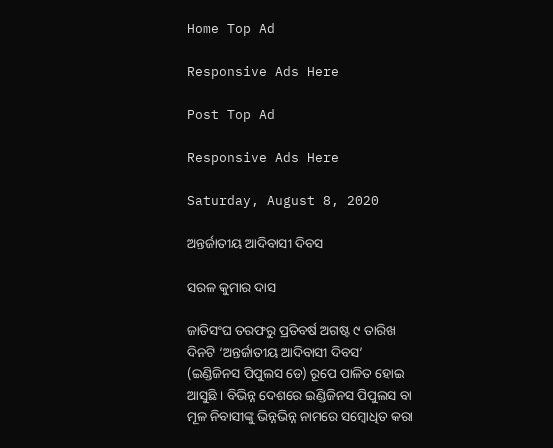Home Top Ad

Responsive Ads Here

Post Top Ad

Responsive Ads Here

Saturday, August 8, 2020

ଅନ୍ତର୍ଜାତୀୟ ଆଦିବାସୀ ଦିବସ

ସରଳ କୁମାର ଦାସ

ଜାତିସଂଘ ତରଫରୁ ପ୍ରତିବର୍ଷ ଅଗଷ୍ଟ ୯ ତାରିଖ ଦିନଟି ‘ଅନ୍ତର୍ଜାତୀୟ ଆଦିବାସୀ ଦିବସ’ (ଇଣ୍ଡିଜିନସ ପିପୁଲସ ଡେ) ରୂପେ ପାଳିତ ହୋଇ ଆସୁଛି । ବିଭିନ୍ନ ଦେଶରେ ଇଣ୍ଡିଜିନସ ପିପୁଲସ ବା ମୂଳ ନିବାସୀଙ୍କୁ ଭିନ୍ନଭିନ୍ନ ନାମରେ ସମ୍ୱୋଧିତ କରା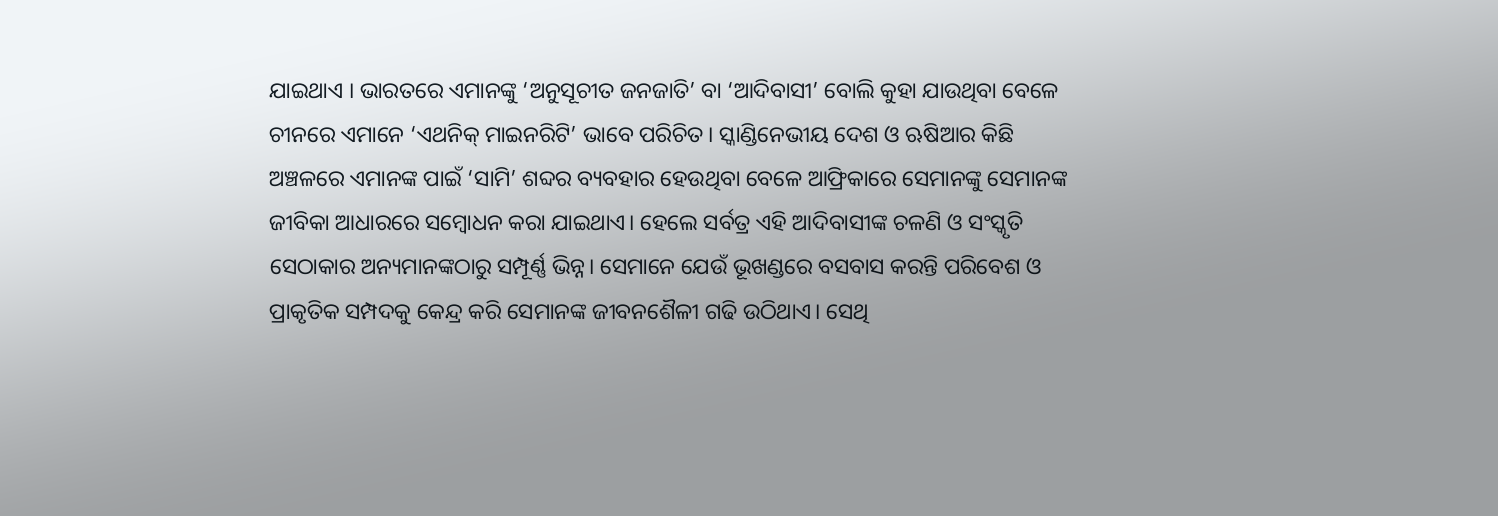ଯାଇଥାଏ । ଭାରତରେ ଏମାନଙ୍କୁ ‘ଅନୁସୂଚୀତ ଜନଜାତି’ ବା ‘ଆଦିବାସୀ’ ବୋଲି କୁହା ଯାଉଥିବା ବେଳେ ଚୀନରେ ଏମାନେ ‘ଏଥନିକ୍ ମାଇନରିଟି’ ଭାବେ ପରିଚିତ। ସ୍କାଣ୍ଡିନେଭୀୟ ଦେଶ ଓ ଋଷିଆର କିଛି ଅଞ୍ଚଳରେ ଏମାନଙ୍କ ପାଇଁ ‘ସାମି’ ଶବ୍ଦର ବ୍ୟବହାର ହେଉଥିବା ବେଳେ ଆଫ୍ରିକାରେ ସେମାନଙ୍କୁ ସେମାନଙ୍କ ଜୀବିକା ଆଧାରରେ ସମ୍ୱୋଧନ କରା ଯାଇଥାଏ। ହେଲେ ସର୍ବତ୍ର ଏହି ଆଦିବାସୀଙ୍କ ଚଳଣି ଓ ସଂସ୍କୃତି ସେଠାକାର ଅନ୍ୟମାନଙ୍କଠାରୁ ସମ୍ପୂର୍ଣ୍ଣ ଭିନ୍ନ। ସେମାନେ ଯେଉଁ ଭୂଖଣ୍ଡରେ ବସବାସ କରନ୍ତି ପରିବେଶ ଓ ପ୍ରାକୃତିକ ସମ୍ପଦକୁ କେନ୍ଦ୍ର କରି ସେମାନଙ୍କ ଜୀବନଶୈଳୀ ଗଢି ଉଠିଥାଏ। ସେଥି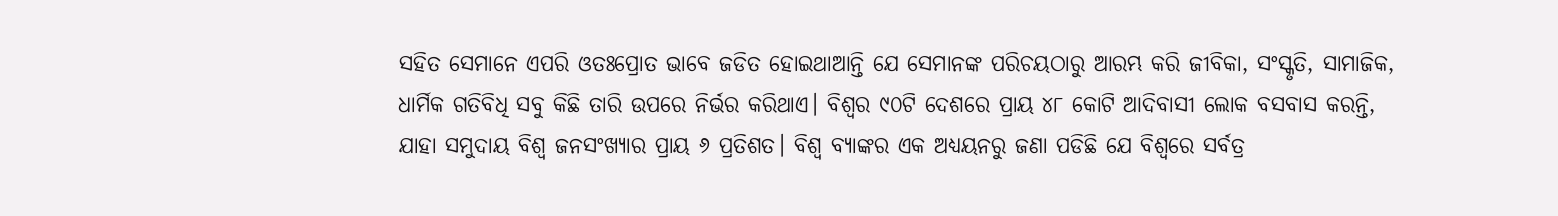ସହିତ ସେମାନେ ଏପରି ଓତଃପ୍ରୋତ ଭାବେ ଜଡିତ ହୋଇଥାଆନ୍ତି ଯେ ସେମାନଙ୍କ ପରିଚୟଠାରୁ ଆରମ୍ଭ କରି ଜୀବିକା, ସଂସ୍କୃତି, ସାମାଜିକ, ଧାର୍ମିକ ଗତିବିଧି ସବୁ କିଛି ତାରି ଉପରେ ନିର୍ଭର କରିଥାଏ। ବିଶ୍ୱର ୯୦ଟି ଦେଶରେ ପ୍ରାୟ ୪୮ କୋଟି ଆଦିବାସୀ ଲୋକ ବସବାସ କରନ୍ତି, ଯାହା ସମୁଦାୟ ବିଶ୍ୱ ଜନସଂଖ୍ୟାର ପ୍ରାୟ ୬ ପ୍ରତିଶତ। ବିଶ୍ୱ ବ୍ୟାଙ୍କର ଏକ ଅଧ୍ୟୟନରୁ ଜଣା ପଡିଛି ଯେ ବିଶ୍ୱରେ ସର୍ବତ୍ର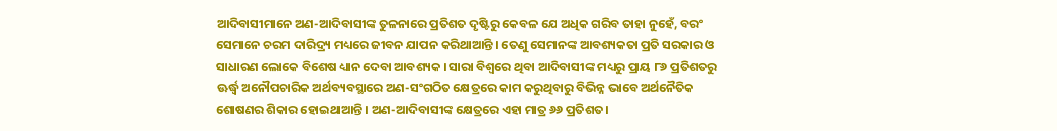ଆଦିବାସୀମାନେ ଅଣ-ଆଦିବାସୀଙ୍କ ତୁଳନାରେ ପ୍ରତିଶତ ଦୃଷ୍ଟିରୁ କେବଳ ଯେ ଅଧିକ ଗରିବ ତାହା ନୁହେଁ, ବରଂ ସେମାନେ ଚରମ ଦାରିଦ୍ର୍ୟ ମଧ୍ୟରେ ଜୀବନ ଯାପନ କରିଥାଆନ୍ତି । ତେଣୁ ସେମାନଙ୍କ ଆବଶ୍ୟକତା ପ୍ରତି ସରକାର ଓ ସାଧାରଣ ଲୋକେ ବିଶେଷ ଧ୍ୟାନ ଦେବା ଆବଶ୍ୟକ । ସାରା ବିଶ୍ୱରେ ଥିବା ଆଦିବାସୀଙ୍କ ମଧ୍ୟରୁ ପ୍ରାୟ ୮୬ ପ୍ରତିଶତରୁ ଊର୍ଦ୍ଧ୍ୱ ଅନୌପଚାରିକ ଅର୍ଥବ୍ୟବସ୍ଥାରେ ଅଣ-ସଂଗଠିତ କ୍ଷେତ୍ରରେ କାମ କରୁଥିବାରୁ ବିଭିନ୍ନ ଭାବେ ଅର୍ଥନୈତିକ ଶୋଷଣର ଶିକାର ହୋଇଥାଆନ୍ତି । ଅଣ-ଆଦିବାସୀଙ୍କ କ୍ଷେତ୍ରରେ ଏହା ମାତ୍ର ୬୬ ପ୍ରତିଶତ।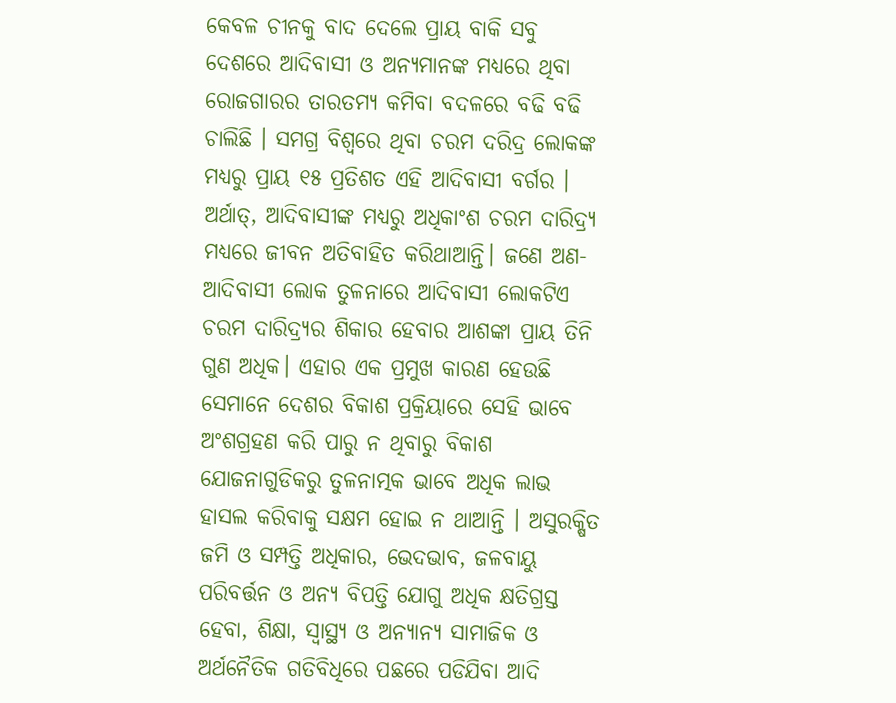କେବଳ ଚୀନକୁ ବାଦ ଦେଲେ ପ୍ରାୟ ବାକି ସବୁ ଦେଶରେ ଆଦିବାସୀ ଓ ଅନ୍ୟମାନଙ୍କ ମଧ୍ୟରେ ଥିବା ରୋଜଗାରର ତାରତମ୍ୟ କମିବା ବଦଳରେ ବଢି ବଢି ଚାଲିଛି । ସମଗ୍ର ବିଶ୍ୱରେ ଥିବା ଚରମ ଦରିଦ୍ର ଲୋକଙ୍କ ମଧ୍ୟରୁ ପ୍ରାୟ ୧୫ ପ୍ରତିଶତ ଏହି ଆଦିବାସୀ ବର୍ଗର । ଅର୍ଥାତ୍, ଆଦିବାସୀଙ୍କ ମଧ୍ୟରୁ ଅଧିକାଂଶ ଚରମ ଦାରିଦ୍ର୍ୟ ମଧ୍ୟରେ ଜୀବନ ଅତିବାହିତ କରିଥାଆନ୍ତି। ଜଣେ ଅଣ-ଆଦିବାସୀ ଲୋକ ତୁଳନାରେ ଆଦିବାସୀ ଲୋକଟିଏ ଚରମ ଦାରିଦ୍ର୍ୟର ଶିକାର ହେବାର ଆଶଙ୍କା ପ୍ରାୟ ତିନି ଗୁଣ ଅଧିକ। ଏହାର ଏକ ପ୍ରମୁଖ କାରଣ ହେଉଛି ସେମାନେ ଦେଶର ବିକାଶ ପ୍ରକ୍ରିୟାରେ ସେହି ଭାବେ ଅଂଶଗ୍ରହଣ କରି ପାରୁ ନ ଥିବାରୁ ବିକାଶ ଯୋଜନାଗୁଡିକରୁ ତୁଳନାତ୍ମକ ଭାବେ ଅଧିକ ଲାଭ ହାସଲ କରିବାକୁ ସକ୍ଷମ ହୋଇ ନ ଥାଆନ୍ତି । ଅସୁରକ୍ଷିତ ଜମି ଓ ସମ୍ପତ୍ତି ଅଧିକାର, ଭେଦଭାବ, ଜଳବାୟୁ ପରିବର୍ତ୍ତନ ଓ ଅନ୍ୟ ବିପତ୍ତି ଯୋଗୁ ଅଧିକ କ୍ଷତିଗ୍ରସ୍ତ ହେବା, ଶିକ୍ଷା, ସ୍ୱାସ୍ଥ୍ୟ ଓ ଅନ୍ୟାନ୍ୟ ସାମାଜିକ ଓ ଅର୍ଥନୈତିକ ଗତିବିଧିରେ ପଛରେ ପଡିଯିବା ଆଦି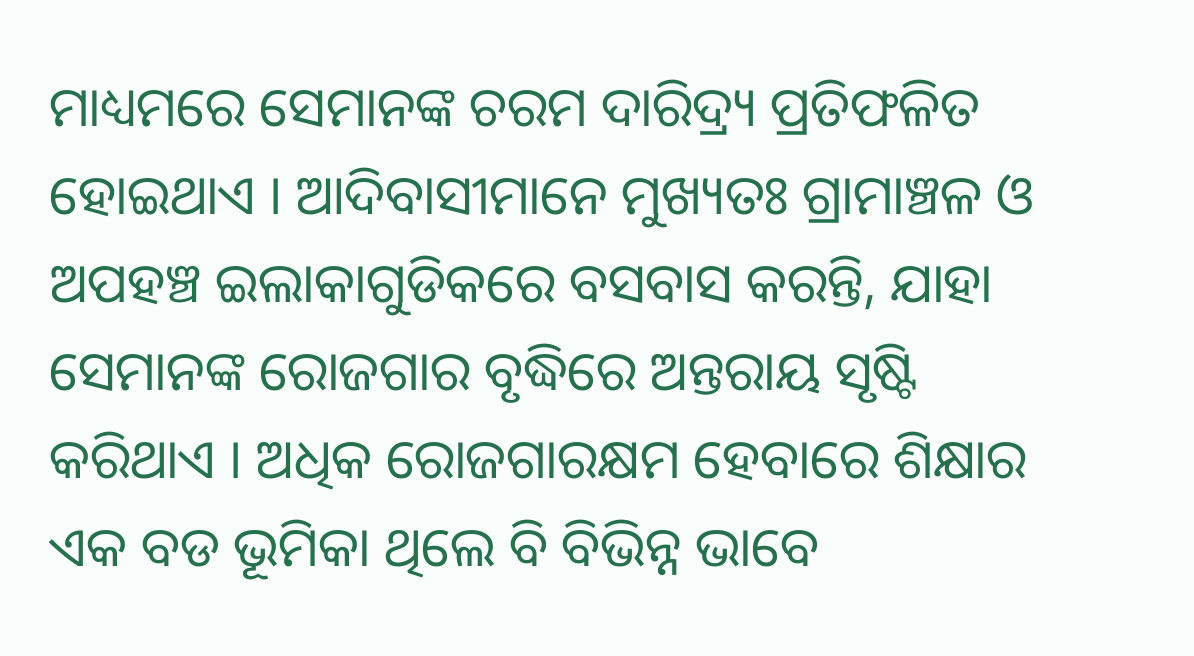ମାଧ୍ୟମରେ ସେମାନଙ୍କ ଚରମ ଦାରିଦ୍ର୍ୟ ପ୍ରତିଫଳିତ ହୋଇଥାଏ । ଆଦିବାସୀମାନେ ମୁଖ୍ୟତଃ ଗ୍ରାମାଞ୍ଚଳ ଓ ଅପହଞ୍ଚ ଇଲାକାଗୁଡିକରେ ବସବାସ କରନ୍ତି, ଯାହା ସେମାନଙ୍କ ରୋଜଗାର ବୃଦ୍ଧିରେ ଅନ୍ତରାୟ ସୃଷ୍ଟି କରିଥାଏ । ଅଧିକ ରୋଜଗାରକ୍ଷମ ହେବାରେ ଶିକ୍ଷାର ଏକ ବଡ ଭୂମିକା ଥିଲେ ବି ବିଭିନ୍ନ ଭାବେ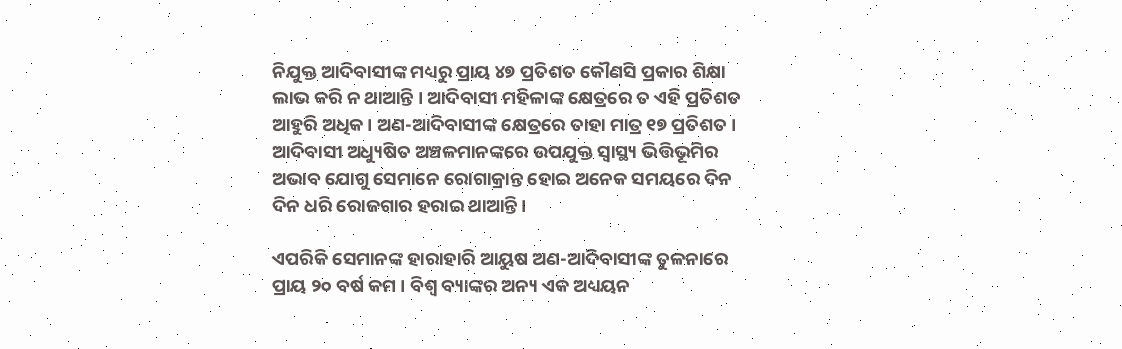ନିଯୁକ୍ତ ଆଦିବାସୀଙ୍କ ମଧ୍ୟରୁ ପ୍ରାୟ ୪୭ ପ୍ରତିଶତ କୌଣସି ପ୍ରକାର ଶିକ୍ଷା ଲାଭ କରି ନ ଥାଆନ୍ତି । ଆଦିବାସୀ ମହିଳାଙ୍କ କ୍ଷେତ୍ରରେ ତ ଏହି ପ୍ରତିଶତ ଆହୁରି ଅଧିକ। ଅଣ-ଆଦିବାସୀଙ୍କ କ୍ଷେତ୍ରରେ ତାହା ମାତ୍ର ୧୭ ପ୍ରତିଶତ । ଆଦିବାସୀ ଅଧ୍ୟୁଷିତ ଅଞ୍ଚଳମାନଙ୍କରେ ଉପଯୁକ୍ତ ସ୍ୱାସ୍ଥ୍ୟ ଭିତ୍ତିଭୂମିର ଅଭାବ ଯୋଗୁ ସେମାନେ ରୋଗାକ୍ରାନ୍ତ ହୋଇ ଅନେକ ସମୟରେ ଦିନ ଦିନ ଧରି ରୋଜଗାର ହରାଇ ଥାଆନ୍ତି ।

ଏପରିକି ସେମାନଙ୍କ ହାରାହାରି ଆୟୁଷ ଅଣ-ଆଦିବାସୀଙ୍କ ତୁଳନାରେ ପ୍ରାୟ ୨୦ ବର୍ଷ କମ । ବିଶ୍ୱ ବ୍ୟାଙ୍କର ଅନ୍ୟ ଏକ ଅଧ୍ୟୟନ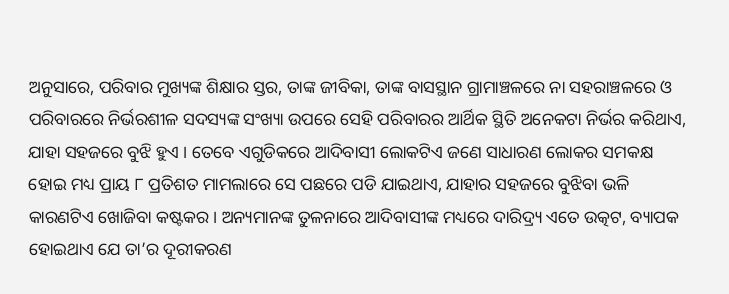ଅନୁସାରେ, ପରିବାର ମୁଖ୍ୟଙ୍କ ଶିକ୍ଷାର ସ୍ତର, ତାଙ୍କ ଜୀବିକା, ତାଙ୍କ ବାସସ୍ଥାନ ଗ୍ରାମାଞ୍ଚଳରେ ନା ସହରାଞ୍ଚଳରେ ଓ ପରିବାରରେ ନିର୍ଭରଶୀଳ ସଦସ୍ୟଙ୍କ ସଂଖ୍ୟା ଉପରେ ସେହି ପରିବାରର ଆର୍ଥିକ ସ୍ଥିତି ଅନେକଟା ନିର୍ଭର କରିଥାଏ, ଯାହା ସହଜରେ ବୁଝି ହୁଏ । ତେବେ ଏଗୁଡିକରେ ଆଦିବାସୀ ଲୋକଟିଏ ଜଣେ ସାଧାରଣ ଲୋକର ସମକକ୍ଷ ହୋଇ ମଧ୍ୟ ପ୍ରାୟ ୮ ପ୍ରତିଶତ ମାମଲାରେ ସେ ପଛରେ ପଡି ଯାଇଥାଏ, ଯାହାର ସହଜରେ ବୁଝିବା ଭଳି କାରଣଟିଏ ଖୋଜିବା କଷ୍ଟକର। ଅନ୍ୟମାନଙ୍କ ତୁଳନାରେ ଆଦିବାସୀଙ୍କ ମଧ୍ୟରେ ଦାରିଦ୍ର୍ୟ ଏତେ ଉତ୍କଟ, ବ୍ୟାପକ ହୋଇଥାଏ ଯେ ତା’ର ଦୂରୀକରଣ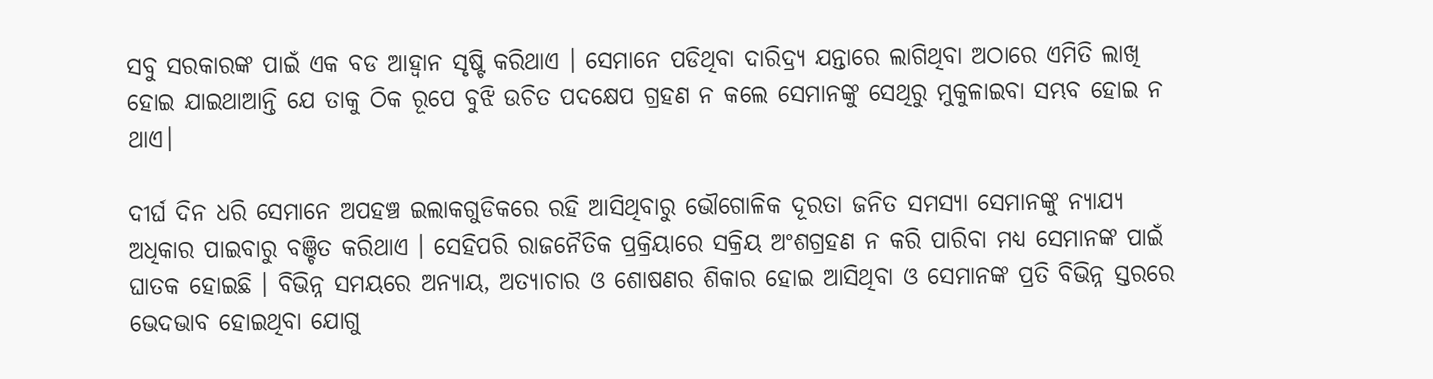ସବୁ ସରକାରଙ୍କ ପାଇଁ ଏକ ବଡ ଆହ୍ୱାନ ସୃଷ୍ଟି କରିଥାଏ । ସେମାନେ ପଡିଥିବା ଦାରିଦ୍ର୍ୟ ଯନ୍ତାରେ ଲାଗିଥିବା ଅଠାରେ ଏମିତି ଲାଖି ହୋଇ ଯାଇଥାଆନ୍ତି ଯେ ତାକୁ ଠିକ ରୂପେ ବୁଝି ଉଚିତ ପଦକ୍ଷେପ ଗ୍ରହଣ ନ କଲେ ସେମାନଙ୍କୁ ସେଥିରୁ ମୁକୁଳାଇବା ସମ୍ଭବ ହୋଇ ନ ଥାଏ।

ଦୀର୍ଘ ଦିନ ଧରି ସେମାନେ ଅପହଞ୍ଚ ଇଲାକଗୁଡିକରେ ରହି ଆସିଥିବାରୁ ଭୌଗୋଳିକ ଦୂରତା ଜନିତ ସମସ୍ୟା ସେମାନଙ୍କୁ ନ୍ୟାଯ୍ୟ ଅଧିକାର ପାଇବାରୁ ବଞ୍ଚିତ କରିଥାଏ । ସେହିପରି ରାଜନୈତିକ ପ୍ରକ୍ରିୟାରେ ସକ୍ରିୟ ଅଂଶଗ୍ରହଣ ନ କରି ପାରିବା ମଧ୍ୟ ସେମାନଙ୍କ ପାଇଁ ଘାତକ ହୋଇଛି । ବିଭିନ୍ନ ସମୟରେ ଅନ୍ୟାୟ, ଅତ୍ୟାଚାର ଓ ଶୋଷଣର ଶିକାର ହୋଇ ଆସିଥିବା ଓ ସେମାନଙ୍କ ପ୍ରତି ବିଭିନ୍ନ ସ୍ତରରେ ଭେଦଭାବ ହୋଇଥିବା ଯୋଗୁ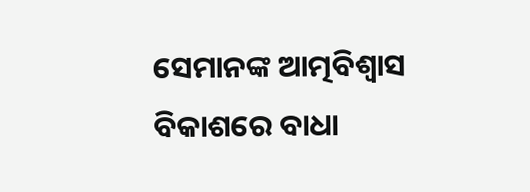ସେମାନଙ୍କ ଆତ୍ମବିଶ୍ୱାସ ବିକାଶରେ ବାଧା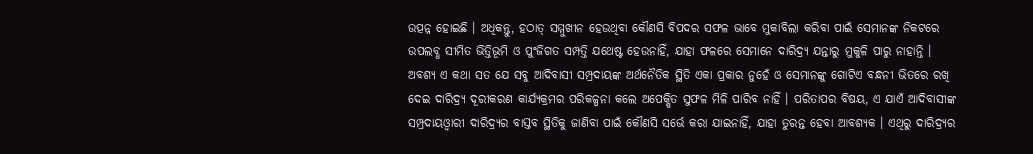ଉତ୍ପନ୍ନ ହୋଇଛି । ଅଧିକନ୍ତୁ, ହଠାତ୍ ସମ୍ମୁଖୀନ ହେଉଥିବା କୌଣସି ବିପଦର ସଫଳ ଭାବେ ମୁକାବିଲା କରିବା ପାଇଁ ସେମାନଙ୍କ ନିକଟରେ ଉପଲବ୍ଧ ସୀମିତ ଭିତ୍ତିଭୂମି ଓ ପୁଂଜିଗତ ସମ୍ପତ୍ତି ଯଥେଷ୍ଟ ହେଉନାହିଁ, ଯାହା ଫଳରେ ସେମାନେ ଦାରିଦ୍ର୍ୟ ଯନ୍ତାରୁ ମୁକୁଳି ପାରୁ ନାହାନ୍ତି । ଅବଶ୍ୟ ଏ କଥା ସତ ଯେ ସବୁ ଆଦିବାସୀ ସମ୍ପ୍ରଦାୟଙ୍କ ଅର୍ଥନୈତିକ ସ୍ଥିତି ଏକା ପ୍ରକାର ନୁହେଁ ଓ ସେମାନଙ୍କୁ ଗୋଟିଏ ବନ୍ଧନୀ ଭିତରେ ରଖି ଦେଇ ଦାରିଦ୍ର୍ୟ ଦୂରୀକରଣ କାର୍ଯ୍ୟକ୍ରମର ପରିକଳ୍ପନା କଲେ ଅପେକ୍ଷିତ ସୁଫଳ ମିଳି ପାରିବ ନାହିଁ । ପରିତାପର ବିଷୟ, ଏ ଯାଏଁ ଆଦିବାସୀଙ୍କ ସମ୍ପ୍ରଦାୟଓ୍ୱାରୀ ଦାରିଦ୍ର୍ୟର ବାସ୍ତବ ସ୍ଥିତିକୁ ଜାଣିବା ପାଇଁ କୌଣସି ସର୍ଭେ କରା ଯାଇନାହିଁ, ଯାହା ତୁରନ୍ତ ହେବା ଆବଶ୍ୟକ । ଏଥିରୁ ଦାରିଦ୍ର୍ୟର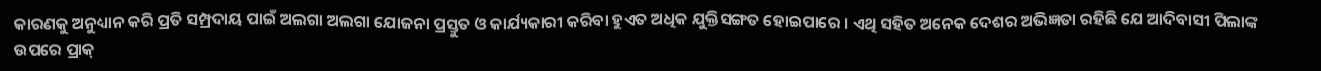କାରଣକୁ ଅନୁଧ୍ୟାନ କରି ପ୍ରତି ସମ୍ପ୍ରଦାୟ ପାଇଁ ଅଲଗା ଅଲଗା ଯୋଜନା ପ୍ରସ୍ତୁତ ଓ କାର୍ଯ୍ୟକାରୀ କରିବା ହୁଏତ ଅଧିକ ଯୁକ୍ତିସଙ୍ଗତ ହୋଇପାରେ । ଏଥି ସହିତ ଅନେକ ଦେଶର ଅଭିଜ୍ଞତା ରହିଛି ଯେ ଆଦିବାସୀ ପିଲାଙ୍କ ଉପରେ ପ୍ରାକ୍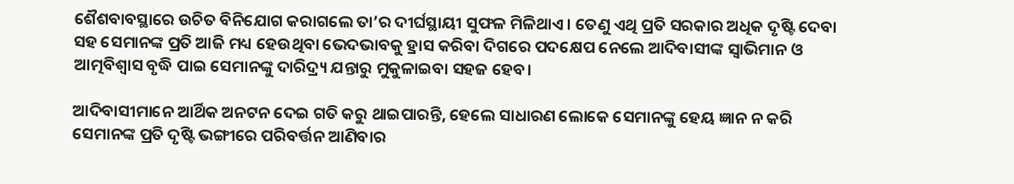ଶୈଶବାବସ୍ଥାରେ ଉଚିତ ବିନିଯୋଗ କରାଗଲେ ତା’ର ଦୀର୍ଘସ୍ଥାୟୀ ସୁଫଳ ମିଳିଥାଏ । ତେଣୁ ଏଥି ପ୍ରତି ସରକାର ଅଧିକ ଦୃଷ୍ଟି ଦେବା ସହ ସେମାନଙ୍କ ପ୍ରତି ଆଜି ମଧ୍ୟ ହେଉଥିବା ଭେଦଭାବକୁ ହ୍ରାସ କରିବା ଦିଗରେ ପଦକ୍ଷେପ ନେଲେ ଆଦିବାସୀଙ୍କ ସ୍ୱାଭିମାନ ଓ ଆତ୍ମବିଶ୍ୱାସ ବୃଦ୍ଧି ପାଇ ସେମାନଙ୍କୁ ଦାରିଦ୍ର୍ୟ ଯନ୍ତାରୁ ମୁକୁଳାଇବା ସହଜ ହେବ।

ଆଦିବାସୀମାନେ ଆର୍ଥିକ ଅନଟନ ଦେଇ ଗତି କରୁ ଥାଇପାରନ୍ତି, ହେଲେ ସାଧାରଣ ଲୋକେ ସେମାନଙ୍କୁ ହେୟ ଜ୍ଞାନ ନ କରି ସେମାନଙ୍କ ପ୍ରତି ଦୃଷ୍ଟି ଭଙ୍ଗୀରେ ପରିବର୍ତ୍ତନ ଆଣିବାର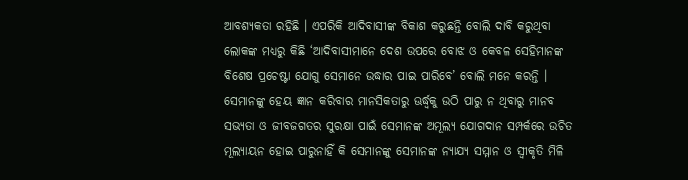ଆବଶ୍ୟକତା ରହିଛି । ଏପରିକି ଆଦିବାସୀଙ୍କ ବିକାଶ କରୁଛନ୍ତି ବୋଲି ଦାବି କରୁଥିବା ଲୋକଙ୍କ ମଧ୍ୟରୁ କିଛି ‘ଆଦିବାସୀମାନେ ଦେଶ ଉପରେ ବୋଝ ଓ କେବଳ ସେହିମାନଙ୍କ ବିଶେଷ ପ୍ରଚେଷ୍ଟା ଯୋଗୁ ସେମାନେ ଉଦ୍ଧାର ପାଇ ପାରିବେ’ ବୋଲି ମନେ କରନ୍ତି । ସେମାନଙ୍କୁ ହେୟ ଜ୍ଞାନ କରିବାର ମାନସିକତାରୁ ଊର୍ଦ୍ଧ୍ୱକୁ ଉଠି ପାରୁ ନ ଥିବାରୁ ମାନବ ସଭ୍ୟତା ଓ ଜୀବଜଗତର ସୁରକ୍ଷା ପାଇଁ ସେମାନଙ୍କ ଅମୂଲ୍ୟ ଯୋଗଦାନ ସମ୍ପର୍କରେ ଉଚିତ ମୂଲ୍ୟାୟନ ହୋଇ ପାରୁନାହିଁ କି ସେମାନଙ୍କୁ ସେମାନଙ୍କ ନ୍ୟାଯ୍ୟ ସମ୍ମାନ ଓ ସ୍ୱୀକୃତି ମିଳି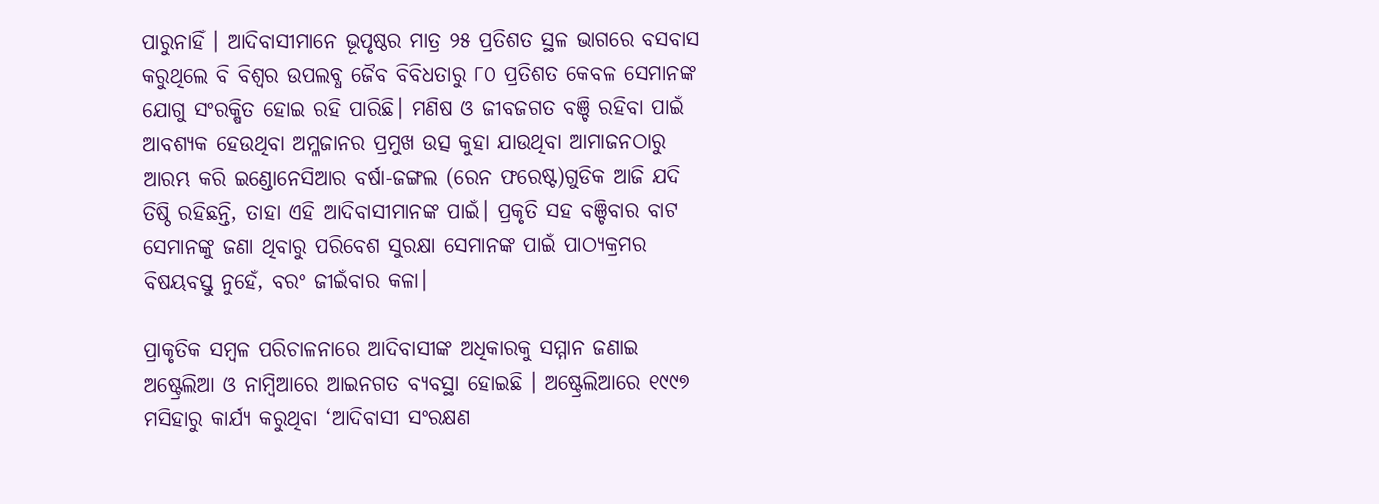ପାରୁନାହିଁ । ଆଦିବାସୀମାନେ ଭୂପୃଷ୍ଠର ମାତ୍ର ୨୫ ପ୍ରତିଶତ ସ୍ଥଳ ଭାଗରେ ବସବାସ କରୁଥିଲେ ବି ବିଶ୍ୱର ଉପଲବ୍ଧ ଜୈବ ବିବିଧତାରୁ ୮୦ ପ୍ରତିଶତ କେବଳ ସେମାନଙ୍କ ଯୋଗୁ ସଂରକ୍ଷିତ ହୋଇ ରହି ପାରିଛି। ମଣିଷ ଓ ଜୀବଜଗତ ବଞ୍ଚି ରହିବା ପାଇଁ ଆବଶ୍ୟକ ହେଉଥିବା ଅମ୍ଳଜାନର ପ୍ରମୁଖ ଉତ୍ସ କୁହା ଯାଉଥିବା ଆମାଜନଠାରୁ ଆରମ୍ଭ କରି ଇଣ୍ଡୋନେସିଆର ବର୍ଷା-ଜଙ୍ଗଲ (ରେନ ଫରେଷ୍ଟ)ଗୁଡିକ ଆଜି ଯଦି ତିଷ୍ଠି ରହିଛନ୍ତି, ତାହା ଏହି ଆଦିବାସୀମାନଙ୍କ ପାଇଁ। ପ୍ରକୃତି ସହ ବଞ୍ଚିବାର ବାଟ ସେମାନଙ୍କୁ ଜଣା ଥିବାରୁ ପରିବେଶ ସୁରକ୍ଷା ସେମାନଙ୍କ ପାଇଁ ପାଠ୍ୟକ୍ରମର ବିଷୟବସ୍ତୁ ନୁହେଁ, ବରଂ ଜୀଇଁବାର କଳା।

ପ୍ରାକୃତିକ ସମ୍ୱଳ ପରିଚାଳନାରେ ଆଦିବାସୀଙ୍କ ଅଧିକାରକୁ ସମ୍ମାନ ଜଣାଇ ଅଷ୍ଟ୍ରେଲିଆ ଓ ନାମ୍ୱିଆରେ ଆଇନଗତ ବ୍ୟବସ୍ଥା ହୋଇଛି । ଅଷ୍ଟ୍ରେଲିଆରେ ୧୯୯୭ ମସିହାରୁ କାର୍ଯ୍ୟ କରୁଥିବା ‘ଆଦିବାସୀ ସଂରକ୍ଷଣ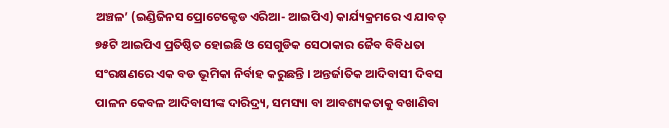ଅଞ୍ଚଳ’ (ଇଣ୍ଡିଜିନସ ପ୍ରୋଟେକ୍ଟେଡ ଏରିଆ- ଆଇପିଏ) କାର୍ଯ୍ୟକ୍ରମରେ ଏ ଯାବତ୍ ୭୫ଟି ଆଇପିଏ ପ୍ରତିଷ୍ଠିତ ହୋଇଛି ଓ ସେଗୁଡିକ ସେଠାକାର ଜୈବ ବିବିଧତା ସଂରକ୍ଷଣରେ ଏକ ବଡ ଭୂମିକା ନିର୍ବାହ କରୁଛନ୍ତି । ଅନ୍ତର୍ଜାତିକ ଆଦିବାସୀ ଦିବସ ପାଳନ କେବଳ ଆଦିବାସୀଙ୍କ ଦାରିଦ୍ର୍ୟ, ସମସ୍ୟା ବା ଆବଶ୍ୟକତାକୁ ବଖାଣିବା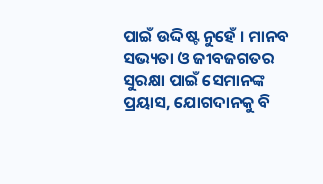ପାଇଁ ଉଦ୍ଦିଷ୍ଟ ନୁହେଁ । ମାନବ ସଭ୍ୟତା ଓ ଜୀବଜଗତର ସୁରକ୍ଷା ପାଇଁ ସେମାନଙ୍କ ପ୍ରୟାସ, ଯୋଗଦାନକୁ ବି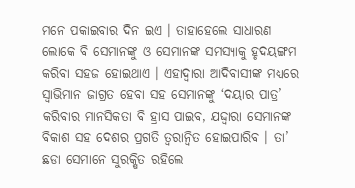ମନେ ପକାଇବାର ଦିନ ଇଏ । ତାହାହେଲେ ସାଧାରଣ ଲୋକେ ବି ସେମାନଙ୍କୁ ଓ ସେମାନଙ୍କ ସମସ୍ୟାକୁ ହୃଦୟଙ୍ଗମ କରିବା ସହଜ ହୋଇଥାଏ । ଏହାଦ୍ୱାରା ଆଦିବାସୀଙ୍କ ମଧ୍ୟରେ ସ୍ୱାଭିମାନ ଜାଗ୍ରତ ହେବା ସହ ସେମାନଙ୍କୁ ‘ଦୟାର ପାତ୍ର’ କରିବାର ମାନସିକତା ବି ହ୍ରାସ ପାଇବ, ଯଦ୍ଦ୍ୱାରା ସେମାନଙ୍କ ବିକାଶ ସହ ଦେଶର ପ୍ରଗତି ତ୍ୱରାନ୍ୱିତ ହୋଇପାରିବ । ତା’ ଛଡା ସେମାନେ ସୁରକ୍ଷିତ ରହିଲେ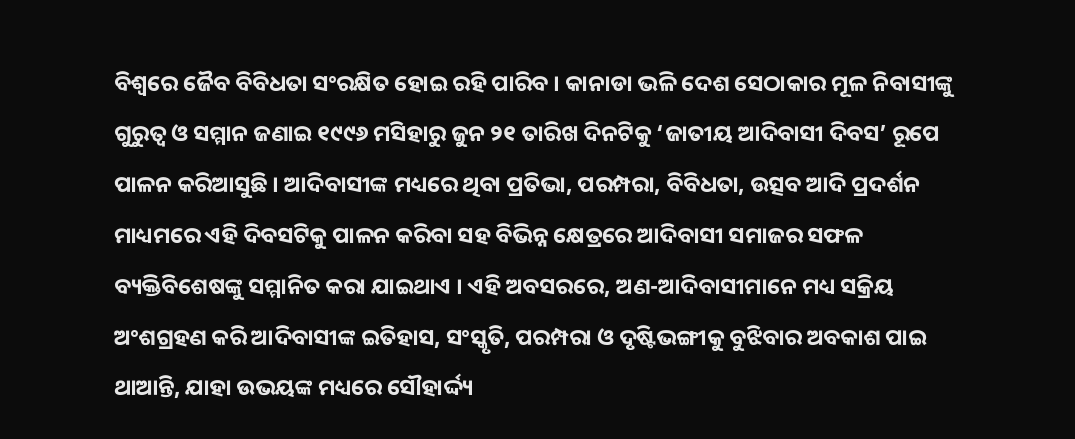ବିଶ୍ୱରେ ଜୈବ ବିବିଧତା ସଂରକ୍ଷିତ ହୋଇ ରହି ପାରିବ । କାନାଡା ଭଳି ଦେଶ ସେଠାକାର ମୂଳ ନିବାସୀଙ୍କୁ ଗୁରୁତ୍ୱ ଓ ସମ୍ମାନ ଜଣାଇ ୧୯୯୬ ମସିହାରୁ ଜୁନ ୨୧ ତାରିଖ ଦିନଟିକୁ ‘ଜାତୀୟ ଆଦିବାସୀ ଦିବସ’ ରୂପେ ପାଳନ କରିଆସୁଛି । ଆଦିବାସୀଙ୍କ ମଧ୍ୟରେ ଥିବା ପ୍ରତିଭା, ପରମ୍ପରା, ବିବିଧତା, ଉତ୍ସବ ଆଦି ପ୍ରଦର୍ଶନ ମାଧ୍ୟମରେ ଏହି ଦିବସଟିକୁ ପାଳନ କରିବା ସହ ବିଭିନ୍ନ କ୍ଷେତ୍ରରେ ଆଦିବାସୀ ସମାଜର ସଫଳ ବ୍ୟକ୍ତିବିଶେଷଙ୍କୁ ସମ୍ମାନିତ କରା ଯାଇଥାଏ । ଏହି ଅବସରରେ, ଅଣ-ଆଦିବାସୀମାନେ ମଧ୍ୟ ସକ୍ରିୟ ଅଂଶଗ୍ରହଣ କରି ଆଦିବାସୀଙ୍କ ଇତିହାସ, ସଂସ୍କୃତି, ପରମ୍ପରା ଓ ଦୃଷ୍ଟିଭଙ୍ଗୀକୁ ବୁଝିବାର ଅବକାଶ ପାଇ ଥାଆନ୍ତି, ଯାହା ଉଭୟଙ୍କ ମଧ୍ୟରେ ସୌହାର୍ଦ୍ଦ୍ୟ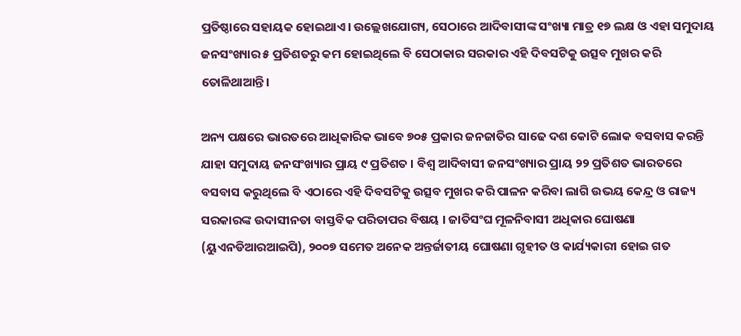ପ୍ରତିଷ୍ଠାରେ ସହାୟକ ହୋଇଥାଏ। ଉଲ୍ଲେଖଯୋଗ୍ୟ, ସେଠାରେ ଆଦିବାସୀଙ୍କ ସଂଖ୍ୟା ମାତ୍ର ୧୭ ଲକ୍ଷ ଓ ଏହା ସମୁଦାୟ ଜନସଂଖ୍ୟାର ୫ ପ୍ରତିଶତରୁ କମ ହୋଇଥିଲେ ବି ସେଠାକାର ସରକାର ଏହି ଦିବସଟିକୁ ଉତ୍ସବ ମୁଖର କରି ତୋଳିଥାଆନ୍ତି।

ଅନ୍ୟ ପକ୍ଷରେ ଭାରତରେ ଆଧିକାରିକ ଭାବେ ୭୦୫ ପ୍ରକାର ଜନଜାତିର ସାଢେ ଦଶ କୋଟି ଲୋକ ବସବାସ କରନ୍ତି ଯାହା ସମୁଦାୟ ଜନସଂଖ୍ୟାର ପ୍ରାୟ ୯ ପ୍ରତିଶତ । ବିଶ୍ୱ ଆଦିବାସୀ ଜନସଂଖ୍ୟାର ପ୍ରାୟ ୨୨ ପ୍ରତିଶତ ଭାରତରେ ବସବାସ କରୁଥିଲେ ବି ଏଠାରେ ଏହି ଦିବସଟିକୁ ଉତ୍ସବ ମୁଖର କରି ପାଳନ କରିବା ଲାଗି ଉଭୟ କେନ୍ଦ୍ର ଓ ରାଜ୍ୟ ସରକାରଙ୍କ ଉଦାସୀନତା ବାସ୍ତବିକ ପରିତାପର ବିଷୟ । ଜାତିସଂଘ ମୂଳନିବାସୀ ଅଧିକାର ଘୋଷଣା (ୟୁଏନଡିଆରଆଇପି), ୨୦୦୭ ସମେତ ଅନେକ ଅନ୍ତର୍ଜାତୀୟ ଘୋଷଣା ଗୃହୀତ ଓ କାର୍ଯ୍ୟକାରୀ ହୋଇ ଗତ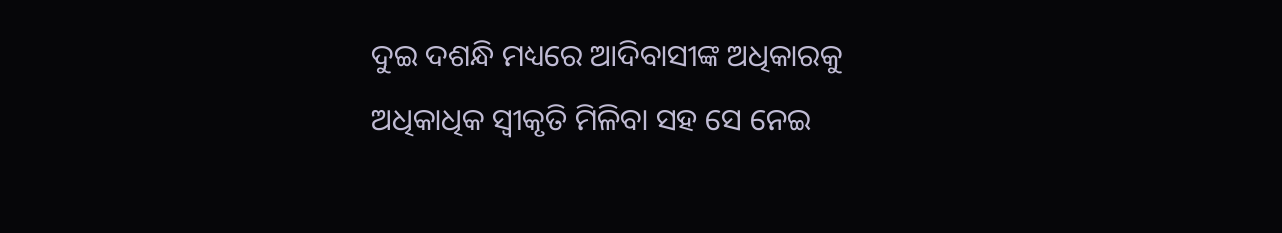ଦୁଇ ଦଶନ୍ଧି ମଧ୍ୟରେ ଆଦିବାସୀଙ୍କ ଅଧିକାରକୁ ଅଧିକାଧିକ ସ୍ୱୀକୃତି ମିଳିବା ସହ ସେ ନେଇ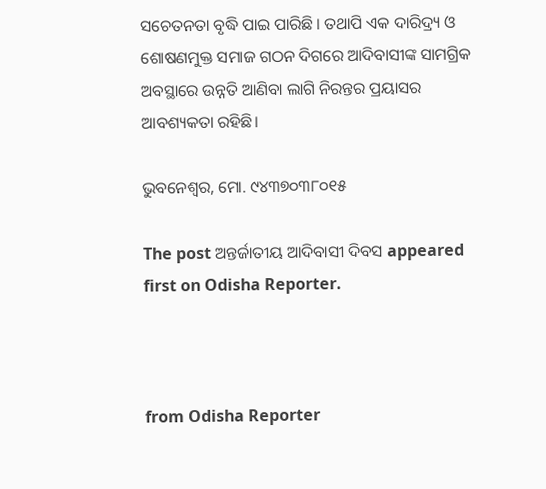ସଚେତନତା ବୃଦ୍ଧି ପାଇ ପାରିଛି । ତଥାପି ଏକ ଦାରିଦ୍ର୍ୟ ଓ ଶୋଷଣମୁକ୍ତ ସମାଜ ଗଠନ ଦିଗରେ ଆଦିବାସୀଙ୍କ ସାମଗ୍ରିକ ଅବସ୍ଥାରେ ଉନ୍ନତି ଆଣିବା ଲାଗି ନିରନ୍ତର ପ୍ରୟାସର ଆବଶ୍ୟକତା ରହିଛି।

ଭୁବନେଶ୍ଵର, ମୋ. ୯୪୩୭୦୩୮୦୧୫

The post ଅନ୍ତର୍ଜାତୀୟ ଆଦିବାସୀ ଦିବସ appeared first on Odisha Reporter.



from Odisha Reporter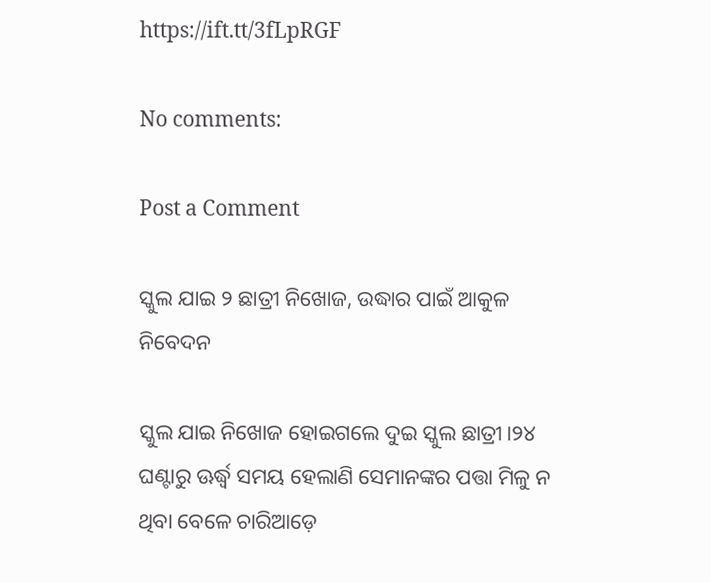https://ift.tt/3fLpRGF

No comments:

Post a Comment

ସ୍କୁଲ ଯାଇ ୨ ଛାତ୍ରୀ ନିଖୋଜ, ଉଦ୍ଧାର ପାଇଁ ଆକୁଳ ନିବେଦନ

ସ୍କୁଲ ଯାଇ ନିଖୋଜ ହୋଇଗଲେ ଦୁଇ ସ୍କୁଲ ଛାତ୍ରୀ।୨୪ ଘଣ୍ଟାରୁ ଊର୍ଦ୍ଧ୍ୱ ସମୟ ହେଲାଣି ସେମାନଙ୍କର ପତ୍ତା ମିଳୁ ନ ଥିବା ବେଳେ ଚାରିଆଡ଼େ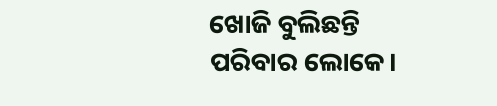ଖୋଜି ବୁଲିଛନ୍ତି ପରିବାର ଲୋକେ।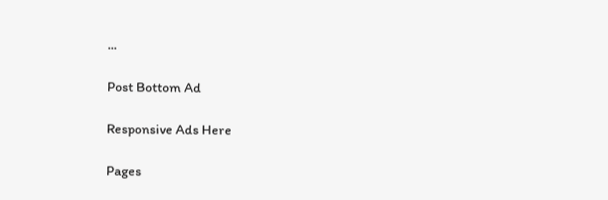...

Post Bottom Ad

Responsive Ads Here

Pages